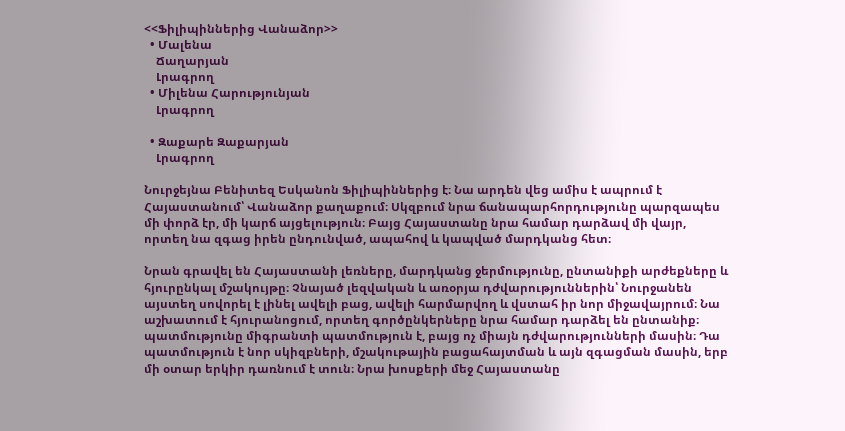<<Ֆիլիպիններից Վանաձոր>>
  • Մալենա
    Ճաղարյան
    Լրագրող
  • Միլենա Հարությունյան
    Լրագրող

  • Զաքարե Զաքարյան
    Լրագրող

Նուրջեյնա Բենիտեզ Եսկանոն Ֆիլիպիններից է։ Նա արդեն վեց ամիս է ապրում է Հայաստանում՝ Վանաձոր քաղաքում։ Սկզբում նրա ճանապարհորդությունը պարզապես մի փորձ էր, մի կարճ այցելություն։ Բայց Հայաստանը նրա համար դարձավ մի վայր, որտեղ նա զգաց իրեն ընդունված, ապահով և կապված մարդկանց հետ։

Նրան գրավել են Հայաստանի լեռները, մարդկանց ջերմությունը, ընտանիքի արժեքները և հյուրընկալ մշակույթը։ Չնայած լեզվական և առօրյա դժվարություններին՝ Նուրջանեն այստեղ սովորել է լինել ավելի բաց, ավելի հարմարվող և վստահ իր նոր միջավայրում։ Նա աշխատում է հյուրանոցում, որտեղ գործընկերները նրա համար դարձել են ընտանիք։ պատմությունը միգրանտի պատմություն է, բայց ոչ միայն դժվարությունների մասին։ Դա պատմություն է նոր սկիզբների, մշակութային բացահայտման և այն զգացման մասին, երբ մի օտար երկիր դառնում է տուն։ Նրա խոսքերի մեջ Հայաստանը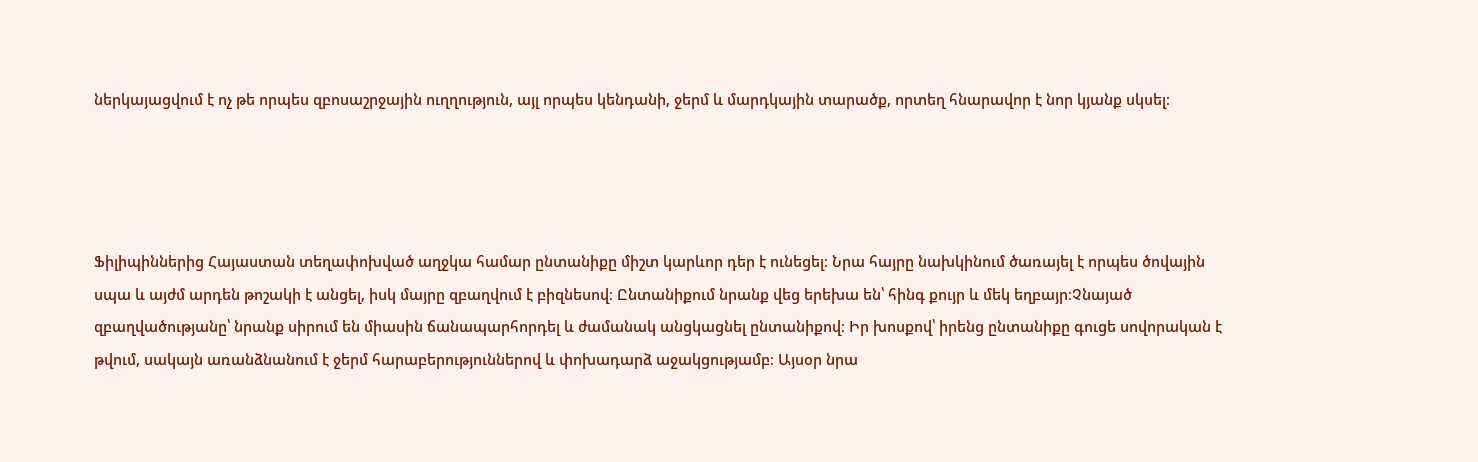ներկայացվում է ոչ թե որպես զբոսաշրջային ուղղություն, այլ որպես կենդանի, ջերմ և մարդկային տարածք, որտեղ հնարավոր է նոր կյանք սկսել։




Ֆիլիպիններից Հայաստան տեղափոխված աղջկա համար ընտանիքը միշտ կարևոր դեր է ունեցել։ Նրա հայրը նախկինում ծառայել է որպես ծովային սպա և այժմ արդեն թոշակի է անցել, իսկ մայրը զբաղվում է բիզնեսով։ Ընտանիքում նրանք վեց երեխա են՝ հինգ քույր և մեկ եղբայր։Չնայած զբաղվածությանը՝ նրանք սիրում են միասին ճանապարհորդել և ժամանակ անցկացնել ընտանիքով։ Իր խոսքով՝ իրենց ընտանիքը գուցե սովորական է թվում, սակայն առանձնանում է ջերմ հարաբերություններով և փոխադարձ աջակցությամբ։ Այսօր նրա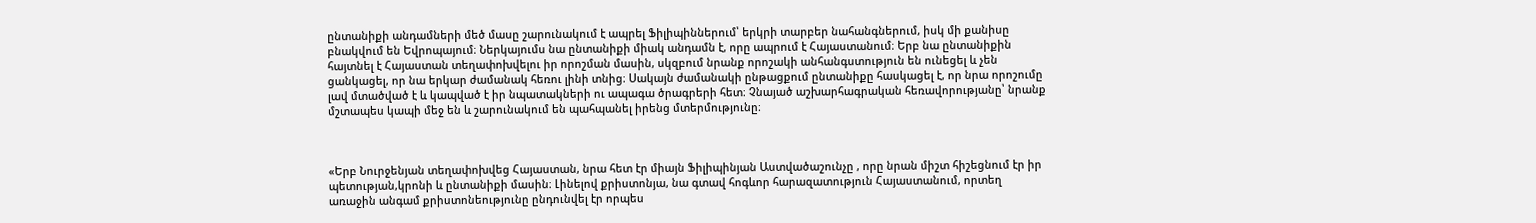ընտանիքի անդամների մեծ մասը շարունակում է ապրել Ֆիլիպիններում՝ երկրի տարբեր նահանգներում, իսկ մի քանիսը բնակվում են Եվրոպայում։ Ներկայումս նա ընտանիքի միակ անդամն է, որը ապրում է Հայաստանում։ Երբ նա ընտանիքին հայտնել է Հայաստան տեղափոխվելու իր որոշման մասին, սկզբում նրանք որոշակի անհանգստություն են ունեցել և չեն ցանկացել, որ նա երկար ժամանակ հեռու լինի տնից։ Սակայն ժամանակի ընթացքում ընտանիքը հասկացել է, որ նրա որոշումը լավ մտածված է և կապված է իր նպատակների ու ապագա ծրագրերի հետ։ Չնայած աշխարհագրական հեռավորությանը՝ նրանք մշտապես կապի մեջ են և շարունակում են պահպանել իրենց մտերմությունը։



«Երբ Նուրջենյան տեղափոխվեց Հայաստան, նրա հետ էր միայն Ֆիլիպինյան Աստվածաշունչը , որը նրան միշտ հիշեցնում էր իր պետության,կրոնի և ընտանիքի մասին։ Լինելով քրիստոնյա, նա գտավ հոգևոր հարազատություն Հայաստանում, որտեղ առաջին անգամ քրիստոնեությունը ընդունվել էր որպես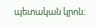պետական կրոն։